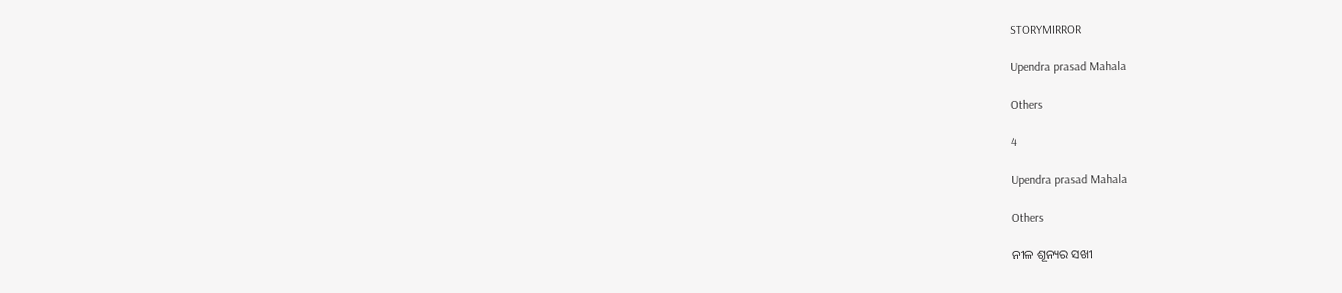STORYMIRROR

Upendra prasad Mahala

Others

4

Upendra prasad Mahala

Others

ନୀଳ ଶୂନ୍ୟର ସଖୀ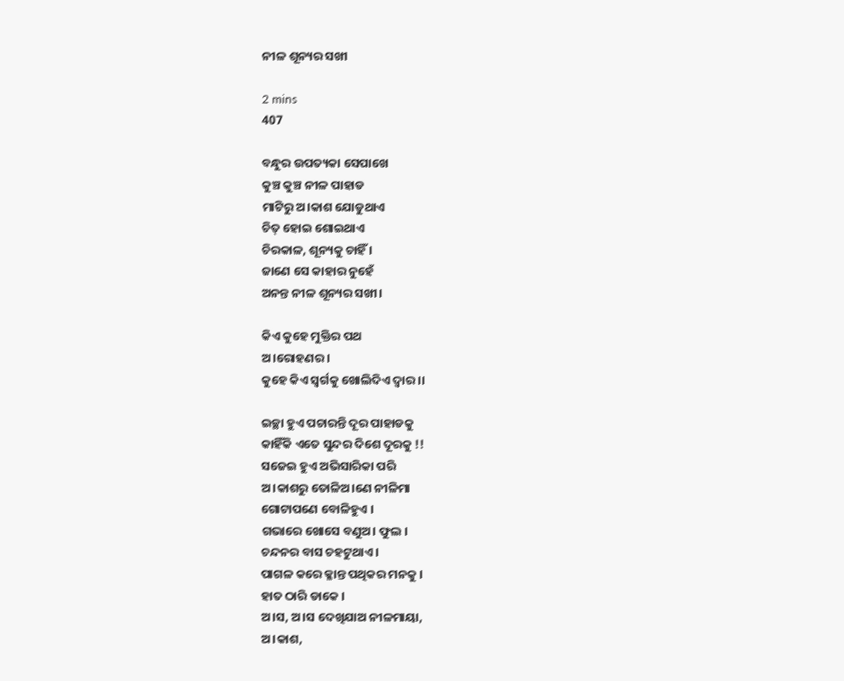ନୀଳ ଶୂନ୍ୟର ସଖୀ

2 mins
407

ବନ୍ଧୁର ଉପତ୍ୟକା ସେପାଖେ
କୁଞ୍ଚ କୁଞ୍ଚ ନୀଳ ପାହାଡ
ମାଟିରୁ ଅ।କାଶ ଯୋଡୁଥାଏ
ଚିତ୍ ହୋଇ ଶୋଇଥାଏ
ଚିରକାଳ, ଶୂନ୍ୟକୁ ଚାହିଁ ।
ଜାଣେ ସେ କାହାର ନୁହେଁ
ଅନନ୍ତ ନୀଳ ଶୂନ୍ୟର ସଖୀ।

କିଏ କୁହେ ମୁକ୍ତିର ପଥ
ଅ।ରୋହଣର ।
କୁହେ କିଏ ସ୍ୱର୍ଗକୁ ଖୋଲିଦିଏ ଦ୍ୱାର ।।

ଇଚ୍ଛା ହୁଏ ପଚାରନ୍ତି ଦୂର ପାହାଡକୁ
କାହିଁକି ଏତେ ସୁନ୍ଦର ଦିଶେ ଦୂରକୁ !!
ସଜେଇ ହୁଏ ଅଭିସାରିକା ପରି
ଅ।କାଶରୁ ତୋଳିଅ।ଣେ ନୀଳିମା
ଗୋଟାପଣେ ବୋଳିହୁଏ ।
ଗଭାରେ ଖୋସେ ବଣୁଅ। ଫୁଲ ।
ଚନ୍ଦନର ବାସ ଚହଟୁଥାଏ ।
ପାଗଳ କରେ କ୍ଳାନ୍ତ ପଥିକର ମନକୁ ।
ହାତ ଠାରି ଡାକେ ।
ଅ।ସ, ଅ।ସ ଦେଖିଯାଅ ନୀଳମାୟା,
ଅ।କାଶ,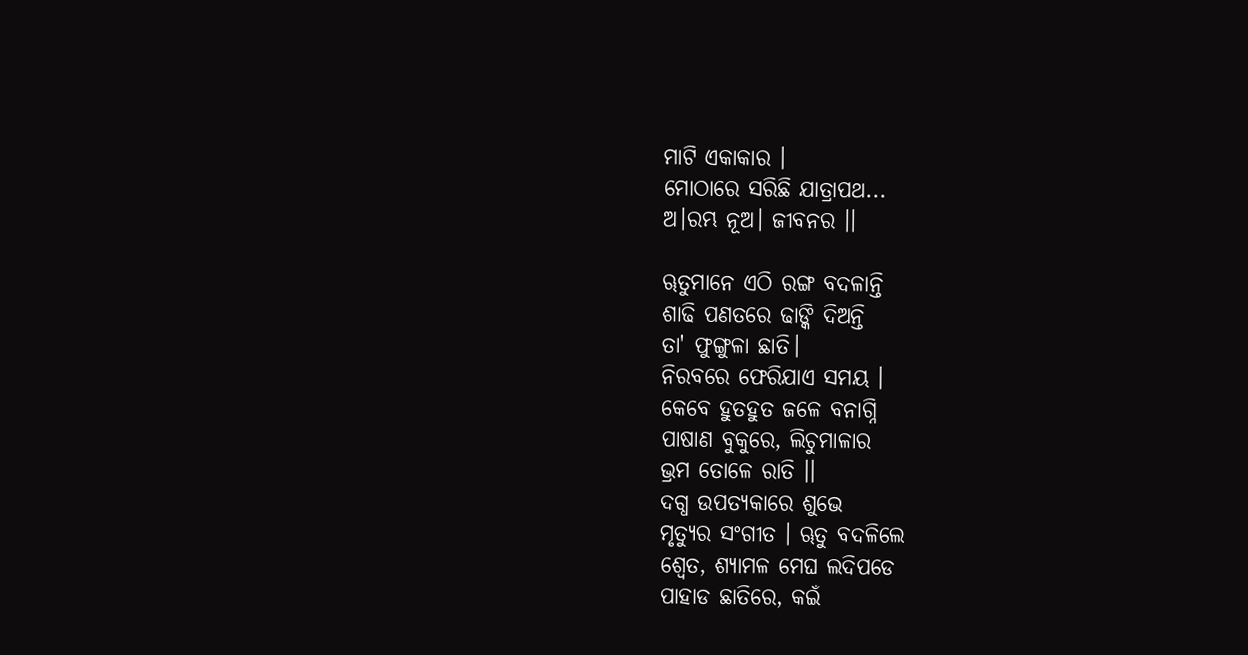ମାଟି ଏକାକାର ।
ମୋଠାରେ ସରିଛି ଯାତ୍ରାପଥ...
ଅ।ରମ୍ଭ ନୂଅ। ଜୀବନର ।।

ୠତୁମାନେ ଏଠି ରଙ୍ଗ ବଦଳାନ୍ତି
ଶାଢି ପଣତରେ ଢାଙ୍କି ଦିଅନ୍ତି
ତା' ଫୁଙ୍ଗୁଳା ଛାତି।
ନିରବରେ ଫେରିଯାଏ ସମୟ ।
କେବେ ହୁତହୁତ ଜଳେ ବନାଗ୍ନି
ପାଷାଣ ବୁକୁରେ, ଲିଚୁମାଳାର
ଭ୍ରମ ତୋଳେ ରାତି ।।
ଦଗ୍ଧ ଉପତ୍ୟକାରେ ଶୁଭେ
ମୃତ୍ୟୁର ସଂଗୀତ । ୠତୁ ବଦଳିଲେ
ଶ୍ୱେତ, ଶ୍ୟାମଳ ମେଘ ଲଦିପଡେ
ପାହାଡ ଛାତିରେ, କଇଁ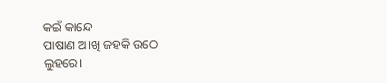କଇଁ କାନ୍ଦେ
ପାଷାଣ ଅ।ଖି ଜହକି ଉଠେ ଲୁହରେ।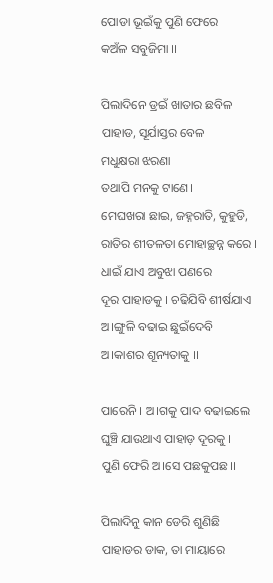ପୋଡା ଭୂଇଁକୁ ପୁଣି ଫେରେ
କଅଁଳ ସବୁଜିମା ।।

ପିଲାଦିନେ ଡ୍ରଇଁ ଖାତାର ଛବିଳ
ପାହାଡ, ସୂର୍ଯାସ୍ତର ବେଳ
ମଧୁକ୍ଷରା ଝରଣା
ତଥାପି ମନକୁ ଟାଣେ।
ମେଘଖରା ଛାଇ, ଜହ୍ନରାତି, କୁହୁଡି,
ରାତିର ଶୀତଳତା ମୋହାଚ୍ଛନ୍ନ କରେ ।
ଧାଇଁ ଯାଏ ଅବୁଝା ପଣରେ
ଦୂର ପାହାଡକୁ । ଚଢିଯିବି ଶୀର୍ଷଯାଏ
ଅ।ଙ୍ଗୁଳି ବଢାଇ ଛୁଇଁଦେବି
ଅ।କାଶର ଶୂନ୍ୟତାକୁ ।।

ପାରେନି । ଅ।ଗକୁ ପାଦ ବଢାଇଲେ
ଘୁଞ୍ଚି ଯାଉଥାଏ ପାହାଡ଼ ଦୂରକୁ ।
ପୁଣି ଫେରି ଅ।ସେ ପଛକୁପଛ ।।

ପିଲାଦିନୁ କାନ ଡେରି ଶୁଣିଛି
ପାହାଡର ଡାକ, ତା ମାୟାରେ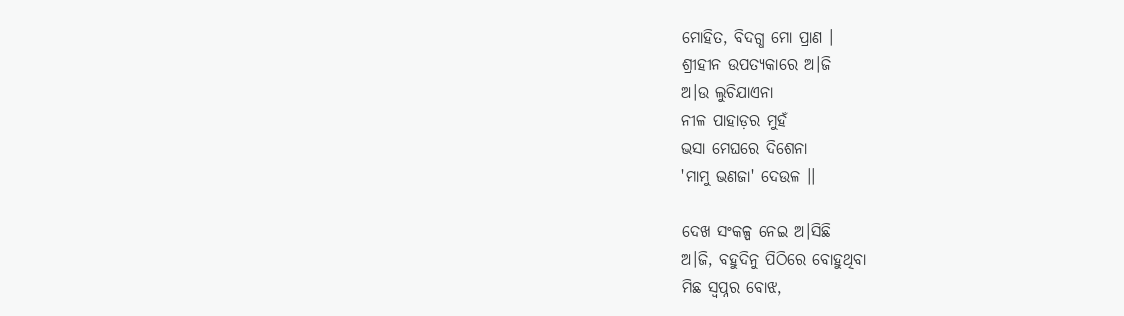ମୋହିତ, ବିଦଗ୍ଧ ମୋ ପ୍ରାଣ ।
ଶ୍ରୀହୀନ ଉପତ୍ୟକାରେ ଅ।ଜି
ଅ।ଉ ଲୁଚିଯାଏନା
ନୀଳ ପାହାଡ଼ର ମୁହଁ
ଭସା ମେଘରେ ଦିଶେନା
'ମାମୁ ଭଣଜା' ଦେଉଳ ।।

ଦେଖ ସଂକଳ୍ପ ନେଇ ଅ।ସିଛି
ଅ।ଜି, ବହୁଦିନୁ ପିଠିରେ ବୋହୁଥିବା
ମିଛ ସ୍ୱପ୍ନର ବୋଝ,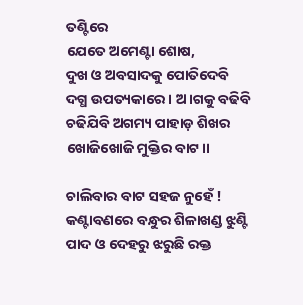ତଣ୍ଟିରେ
ଯେତେ ଅମେଣ୍ଟା ଶୋଷ,
ଦୁଖ ଓ ଅବସାଦକୁ ପୋତିଦେବି
ଦଗ୍ଧ ଉପତ୍ୟକାରେ । ଅ।ଗକୁ ବଢିବି
ଚଢିଯିବି ଅଗମ୍ୟ ପାହାଡ଼ ଶିଖର
ଖୋଜିଖୋଜି ମୁକ୍ତିର ବାଟ।।

ଚାଲିବାର ବାଟ ସହଜ ନୁହେଁ !
କଣ୍ଟାବଣରେ ବନ୍ଧୁର ଶିଳାଖଣ୍ଡ ଝୁଣ୍ଟି
ପାଦ ଓ ଦେହରୁ ଝରୁଛି ରକ୍ତ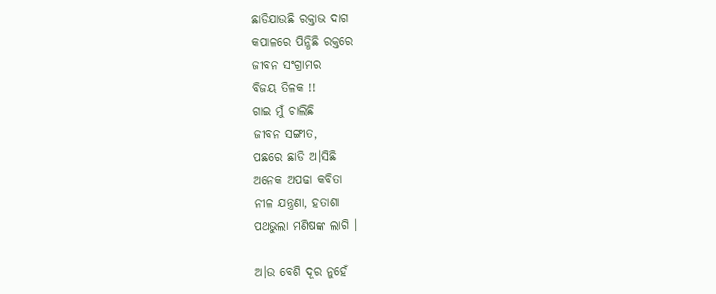ଛାଡିଯାଉଛି ରକ୍ତାଭ ଦାଗ
କପାଳରେ ପିନ୍ଧିଛି ରକ୍ତରେ
ଜୀବନ ସଂଗ୍ରାମର
ବିଜୟ ତିଳକ !!
ଗାଇ ମୁଁ ଚାଲିଛି
ଜୀବନ ସଙ୍ଗୀତ,
ପଛରେ ଛାଡି ଅ।ସିଛି
ଅନେକ ଅପଢା କବିତା
ନୀଳ ଯନ୍ତ୍ରଣା, ହତାଶା
ପଥଭୁଲା ମଣିଷଙ୍କ ଲାଗି ।

ଅ।ଉ ବେଶି ଦୂର ନୁହେଁ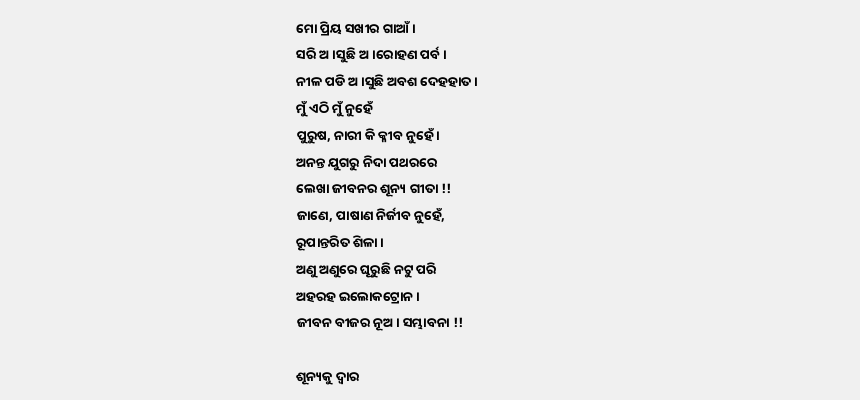ମୋ ପ୍ରିୟ ସଖୀର ଗାଆଁ ।
ସରି ଅ।ସୁଛି ଅ।ରୋହଣ ପର୍ବ ।
ନୀଳ ପଡି ଅ।ସୁଛି ଅବଶ ଦେହହାତ ।
ମୁଁ ଏଠି ମୁଁ ନୁହେଁ
ପୁରୁଷ, ନାରୀ କି କ୍ଳୀବ ନୁହେଁ ।
ଅନନ୍ତ ଯୁଗରୁ ନିଦା ପଥରରେ
ଲେଖା ଜୀବନର ଶୂନ୍ୟ ଗୀତା !!
ଜାଣେ, ପାଷାଣ ନିର୍ଜୀବ ନୁହେଁ,
ରୂପାନ୍ତରିତ ଶିଳା ।
ଅଣୁ ଅଣୁରେ ଘୂରୁଛି ନଟୁ ପରି
ଅହରହ ଇଲୋକଟ୍ରୋନ ।
ଜୀବନ ବୀଜର ନୂଅ। ସମ୍ଭାବନା !!

ଶୂନ୍ୟକୁ ଦ୍ୱାର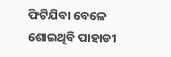ଫିଟିଯିବା ବେଳେ
ଶୋଇଥିବି ପାହାଡୀ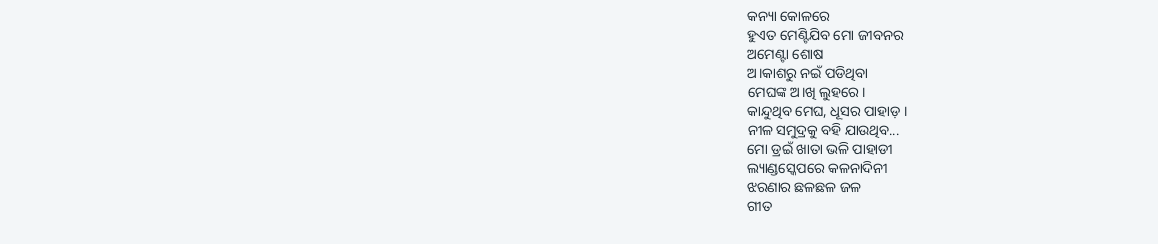କନ୍ୟା କୋଳରେ
ହୁଏତ ମେଣ୍ଟିଯିବ ମୋ ଜୀବନର
ଅମେଣ୍ଟା ଶୋଷ
ଅ।କାଶରୁ ନଇଁ ପଡିଥିବା
ମେଘଙ୍କ ଅ।ଖି ଲୁହରେ ।
କାନ୍ଦୁଥିବ ମେଘ, ଧୂସର ପାହାଡ଼ ।
ନୀଳ ସମୁଦ୍ରକୁ ବହି ଯାଉଥିବ...
ମୋ ଡ୍ରଇଁ ଖାତା ଭଳି ପାହାଡୀ
ଲ୍ୟାଣ୍ଡସ୍କେପରେ କଳନାଦିନୀ
ଝରଣାର ଛଳଛଳ ଜଳ
ଗୀତ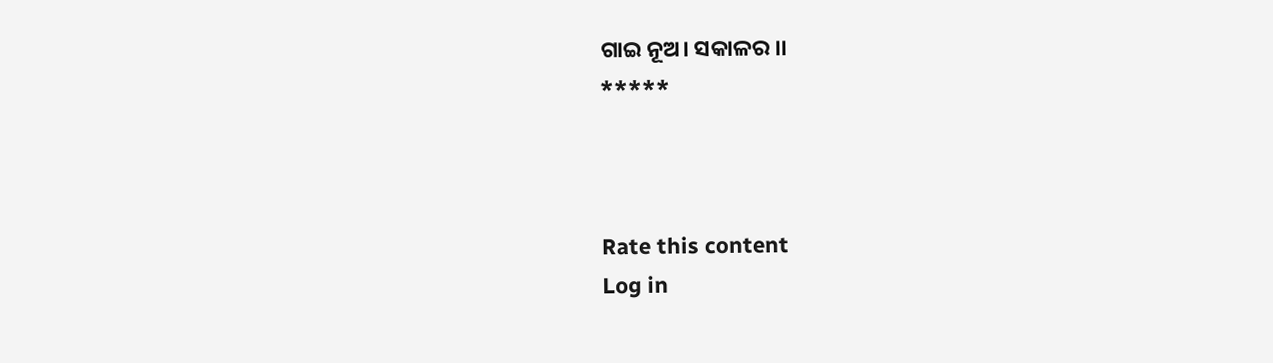ଗାଇ ନୂଅ। ସକାଳର ।।
*****



Rate this content
Log in